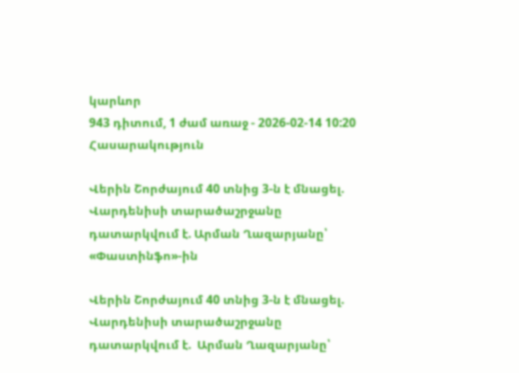կարևոր
943 դիտում, 1 ժամ առաջ - 2026-02-14 10:20
Հասարակություն

Վերին Շորժայում 40 տնից 3-ն է մնացել. Վարդենիսի տարածաշրջանը դատարկվում է. Արման Ղազարյանը՝ «Փաստինֆո»-ին

Վերին Շորժայում 40 տնից 3-ն է մնացել. Վարդենիսի տարածաշրջանը դատարկվում է.  Արման Ղազարյանը՝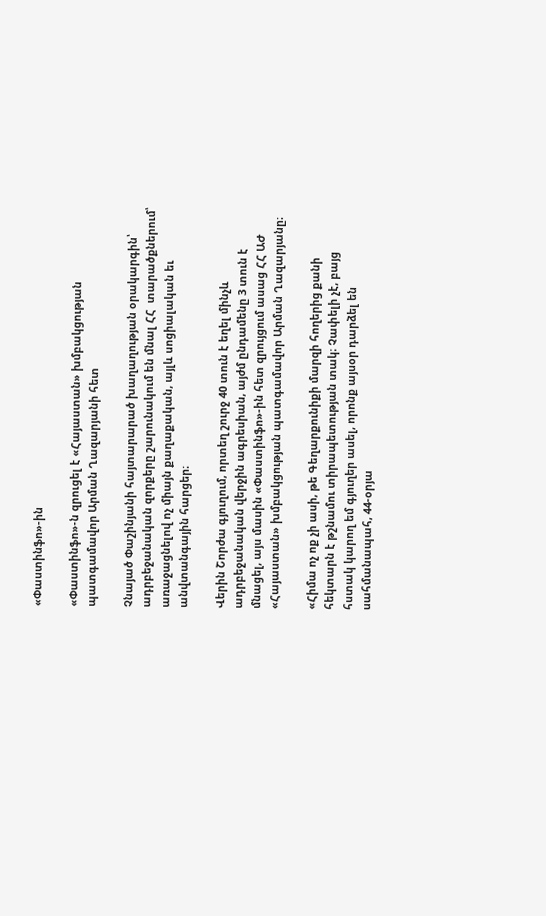«Փաստինֆո»-ին

«Փաստինֆո»-ն զրուցել է «Հայաստան» խմբակցության պատգամավոր Արման Ղազարյանի հետ

Չնայած Փաշինյանի հայտարարած խաղաղության օրակարգին՝ ադրբեջանական զորքերը շարունակում են մնալ ՀՀ  տարածքներում՝ առաջացնելով ոչ միայն քաղաքական, այլև սոցիալական եւ  անվտանգային հարցեր։

Վերին Շորժա գյուղում, որտեղ շուրջ 40 տուն է եղել մինչև ադրբեջանական վերջին ագրեսիան, այժմ ընդամենը 3 տուն է մնացել, այս մասին «Փաստինֆո»-ին հետ զրույցում ասաց ՀՀ ԱԺ «Հայաստան» խմբակցության պատգամավոր Արման Ղազարյանը։

«Հիմա ոչ ոք չի ասի, թե Գեղարքունիքի մարզի հողերից քանի հեկտարն է թշնամու տիրապետության տակ։ Չափելի չէ, բայց հստակ կարող եմ գյուղեր ասել, որոնք այսօր դարձել են սահմանապահ, 44-օրյա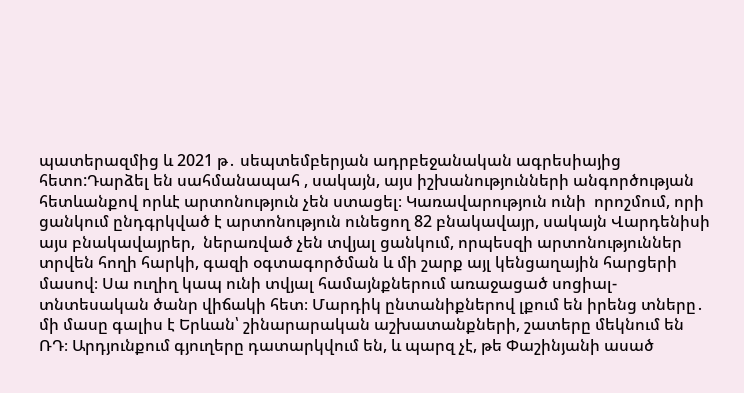պատերազմից և 2021 թ․ սեպտեմբերյան ադրբեջանական ագրեսիայից հետո:Դարձել են սահմանապահ , սակայն, այս իշխանությունների անգործության հետևանքով որևէ արտոնություն չեն ստացել։ Կառավարություն ունի  որոշմում, որի ցանկում ընդգրկված է արտոնություն ունեցող 82 բնակավայր, սակայն Վարդենիսի այս բնակավայրեր,  ներառված չեն տվյալ ցանկում, որպեսզի արտոնություններ տրվեն հողի հարկի, գազի օգտագործման և մի շարք այլ կենցաղային հարցերի մասով։ Սա ուղիղ կապ ունի տվյալ համայնքներում առաջացած սոցիալ-տնտեսական ծանր վիճակի հետ։ Մարդիկ ընտանիքներով լքում են իրենց տները․ մի մասը գալիս է Երևան՝ շինարարական աշխատանքների, շատերը մեկնում են ՌԴ։ Արդյունքում գյուղերը դատարկվում են, և պարզ չէ, թե Փաշինյանի ասած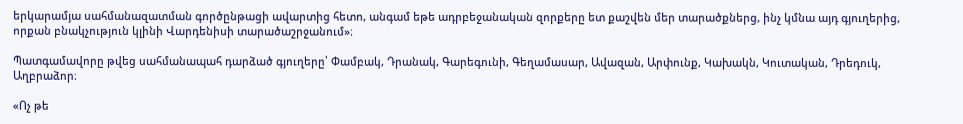երկարամյա սահմանազատման գործընթացի ավարտից հետո, անգամ եթե ադրբեջանական զորքերը ետ քաշվեն մեր տարածքներց, ինչ կմնա այդ գյուղերից, որքան բնակչություն կլինի Վարդենիսի տարածաշրջանում»։

Պատգամավորը թվեց սահմանապահ դարձած գյուղերը՝ Փամբակ, Դրանակ, Գարեգունի, Գեղամասար, Ավազան, Արփունք, Կախակն, Կուտական, Դրեդուկ, Աղբրաձոր։

«Ոչ թե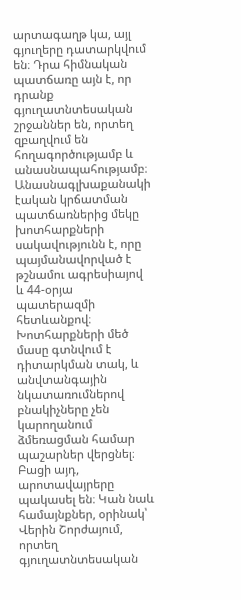արտագաղթ կա, այլ գյուղերը դատարկվում են։ Դրա հիմնական պատճառը այն է, որ դրանք գյուղատնտեսական շրջաններ են, որտեղ զբաղվում են հողագործությամբ և անասնապահությամբ։ Անասնագլխաքանակի էական կրճատման պատճառներից մեկը խոտհարքների սակավությունն է, որը պայմանավորված է թշնամու ագրեսիայով և 44-օրյա պատերազմի հետևանքով։ Խոտհարքների մեծ մասը գտնվում է դիտարկման տակ, և անվտանգային նկատառումներով բնակիչները չեն կարողանում ձմեռացման համար պաշարներ վերցնել։ Բացի այդ, արոտավայրերը պակասել են։ Կան նաև համայնքներ, օրինակ՝ Վերին Շորժայում, որտեղ գյուղատնտեսական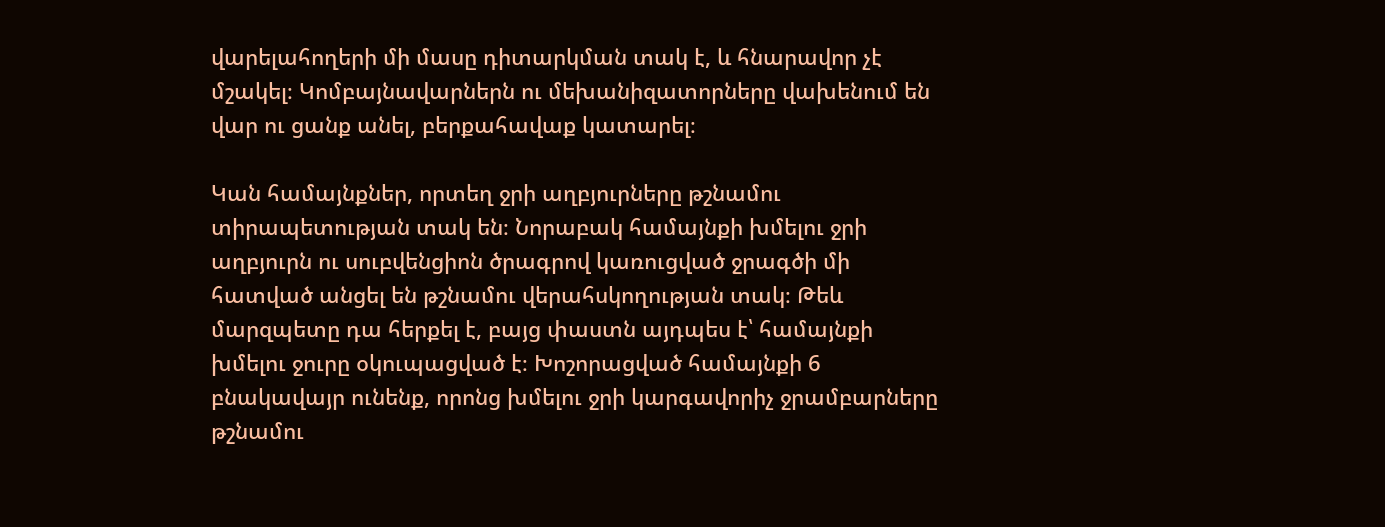վարելահողերի մի մասը դիտարկման տակ է, և հնարավոր չէ մշակել։ Կոմբայնավարներն ու մեխանիզատորները վախենում են վար ու ցանք անել, բերքահավաք կատարել։

Կան համայնքներ, որտեղ ջրի աղբյուրները թշնամու տիրապետության տակ են։ Նորաբակ համայնքի խմելու ջրի աղբյուրն ու սուբվենցիոն ծրագրով կառուցված ջրագծի մի հատված անցել են թշնամու վերահսկողության տակ։ Թեև մարզպետը դա հերքել է, բայց փաստն այդպես է՝ համայնքի խմելու ջուրը օկուպացված է։ Խոշորացված համայնքի 6 բնակավայր ունենք, որոնց խմելու ջրի կարգավորիչ ջրամբարները թշնամու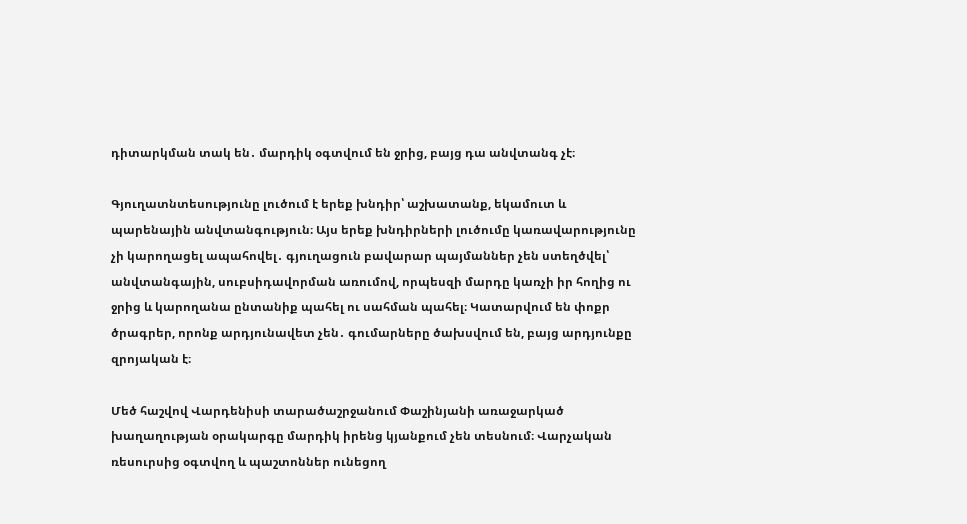դիտարկման տակ են․ մարդիկ օգտվում են ջրից, բայց դա անվտանգ չէ։

Գյուղատնտեսությունը լուծում է երեք խնդիր՝ աշխատանք, եկամուտ և պարենային անվտանգություն։ Այս երեք խնդիրների լուծումը կառավարությունը չի կարողացել ապահովել․ գյուղացուն բավարար պայմաններ չեն ստեղծվել՝ անվտանգային, սուբսիդավորման առումով, որպեսզի մարդը կառչի իր հողից ու ջրից և կարողանա ընտանիք պահել ու սահման պահել։ Կատարվում են փոքր ծրագրեր, որոնք արդյունավետ չեն․ գումարները ծախսվում են, բայց արդյունքը զրոյական է։

Մեծ հաշվով Վարդենիսի տարածաշրջանում Փաշինյանի առաջարկած խաղաղության օրակարգը մարդիկ իրենց կյանքում չեն տեսնում։ Վարչական ռեսուրսից օգտվող և պաշտոններ ունեցող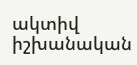ակտիվ իշխանական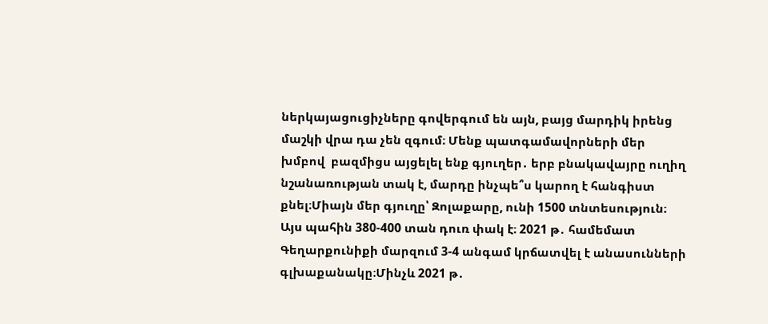ներկայացուցիչները գովերգում են այն, բայց մարդիկ իրենց մաշկի վրա դա չեն զգում։ Մենք պատգամավորների մեր խմբով  բազմիցս այցելել ենք գյուղեր․ երբ բնակավայրը ուղիղ նշանառության տակ է, մարդը ինչպե՞ս կարող է հանգիստ քնել։Միայն մեր գյուղը՝ Զոլաքարը, ունի 1500 տնտեսություն։ Այս պահին 380-400 տան դուռ փակ է։ 2021 թ․ համեմատ Գեղարքունիքի մարզում 3-4 անգամ կրճատվել է անասունների գլխաքանակը։Մինչև 2021 թ․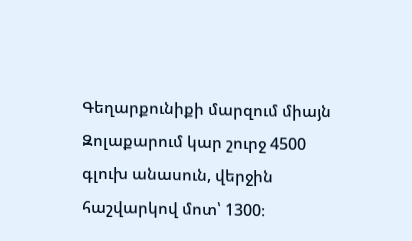Գեղարքունիքի մարզում միայն Զոլաքարում կար շուրջ 4500 գլուխ անասուն, վերջին հաշվարկով մոտ՝ 1300։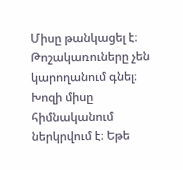Միսը թանկացել է։ Թոշակառուները չեն կարողանում գնել։ Խոզի միսը հիմնականում ներկրվում է։ Եթե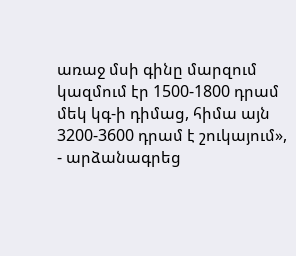առաջ մսի գինը մարզում կազմում էր 1500-1800 դրամ մեկ կգ-ի դիմաց, հիմա այն 3200-3600 դրամ է շուկայում», - արձանագրեց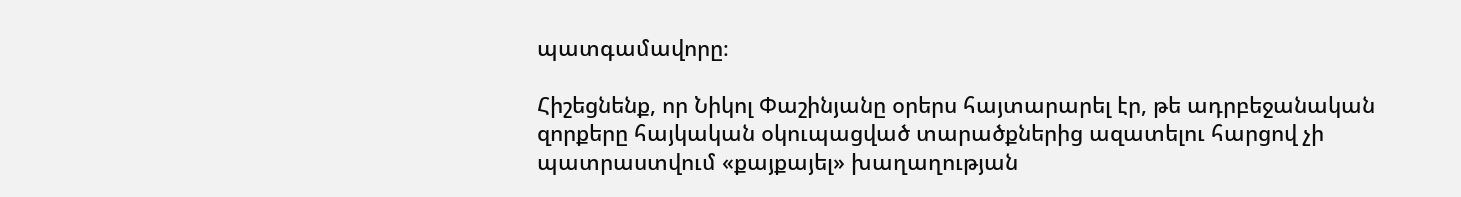պատգամավորը։

Հիշեցնենք, որ Նիկոլ Փաշինյանը օրերս հայտարարել էր, թե ադրբեջանական զորքերը հայկական օկուպացված տարածքներից ազատելու հարցով չի պատրաստվում «քայքայել» խաղաղության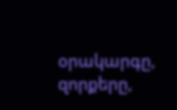օրակարգը, զորքերը,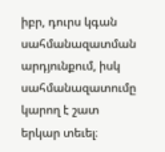իբր, դուրս կգան սահմանազատման արդյունքում, իսկ սահմանազատումը կարող է շատ երկար տեւել։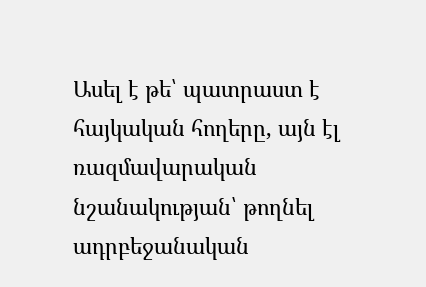Ասել է թե՝ պատրաստ է հայկական հողերը, այն էլ ռազմավարական նշանակության՝ թողնել ադրբեջանական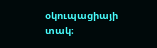օկուպացիայի տակ։